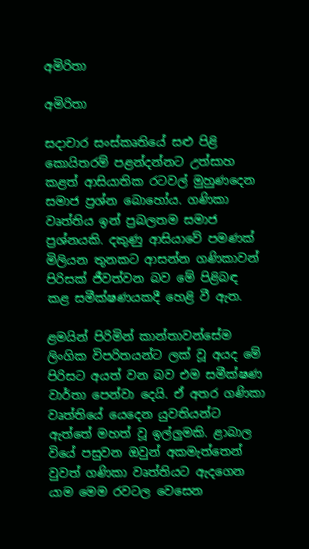අමිරිතා

අමිරිතා

සදාචාර සංස්කෘතියේ සළු පිළි කොයිතරම් පළන්දන්නට උත්සාහ කළත් ආසියාතික රටවල් මුහුණදෙන සමාජ ප්‍රශ්න බොහෝය. ගණිකා වෘත්තිය ඉන් ප්‍රබලතම සමාජ ප්‍රශ්නයකි. දකුණු ආසියාවේ පමණක් මිලියන තුනකට ආසන්න ගණිකාවන් පිරිසක් ජීවත්වන බව මේ පිළිබඳ කළ සමීක්ෂණයකදී හෙළි වී ඇත.

ළමයින් පිරිමින් කාන්තාවන්සේම ලිංගික විපරිතයන්ට ලක් වූ අයද මේ පිරිසට අයත් වන බව එම සමීක්ෂණ වාර්තා පෙන්වා දෙයි. ඒ අතර ගණිකා වෘත්තියේ යෙදෙන යුවතියන්ට ඇත්තේ මහත් වූ ඉල්ලුමකි. ළාබාල වියේ පසුවන ඔවුන් අකමැත්තෙන් වුවත් ගණිකා වෘත්තියට ඇදගෙන යාම මෙම රවටල වෙසෙන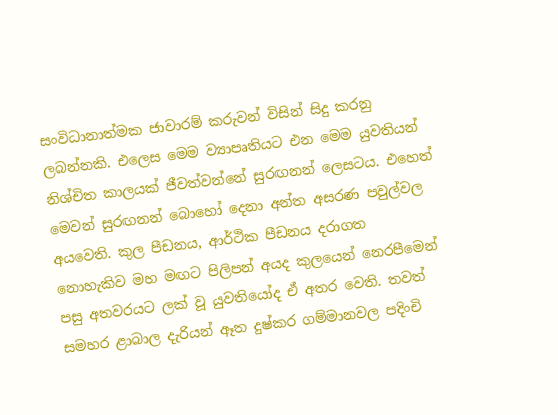සංවිධානාත්මක ජාවාරම් කරුවන් විසින් සිදු කරනු ලබන්නකි. එලෙස මෙම ව්‍යාපෘතියට එන මෙම යුවතියන් නිශ්චිත කාලයක් ජීවත්වන්නේ සුරඟනන් ලෙසටය. එහෙත් මෙවන් සුරඟනන් බොහෝ දෙනා අන්ත අසරණ පවුල්වල අයවෙති. කුල පීඩනය, ආර්ථික පීඩනය දරාගත නොහැකිව මහ මඟට පිලිපන් අයද කුලයෙන් නෙරපීමෙන් පසු අතවරයට ලක් වූ යුවතියෝද ඒ අතර වෙති. තවත් සමහර ළාබාල දැරියන් ඈත දුෂ්කර ගම්මානවල පදිංචි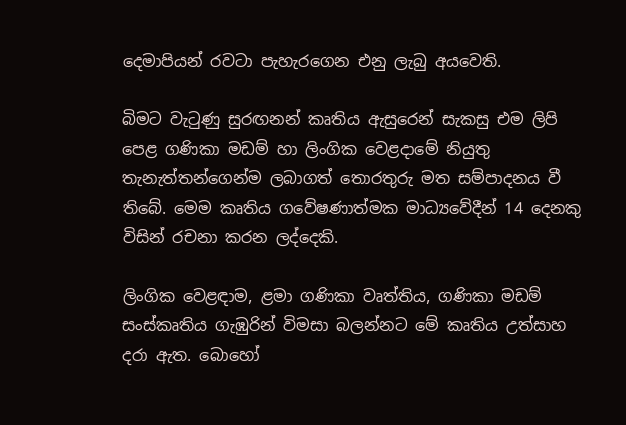දෙමාපියන් රවටා පැහැරගෙන එනු ලැබු අයවෙති.

බිමට වැටුණු සුරඟනන් කෘතිය ඇසුරෙන් සැකසු එම ලිපි පෙළ ගණිකා මඩම් හා ලිංගික වෙළදාමේ නියුතු තැනැත්තන්ගෙන්ම ලබාගත් තොරතුරු මත සම්පාදනය වී තිබේ. මෙම කෘතිය ගවේෂණාත්මක මාධ්‍යවේදීන් 14 දෙනකු විසින් රචනා කරන ලද්දෙකි.

ලිංගික වෙළඳාම, ළමා ගණිකා වෘත්තිය, ගණිකා මඩම් සංස්කෘතිය ගැඹුරින් විමසා බලන්නට මේ කෘතිය උත්සාහ දරා ඇත. බොහෝ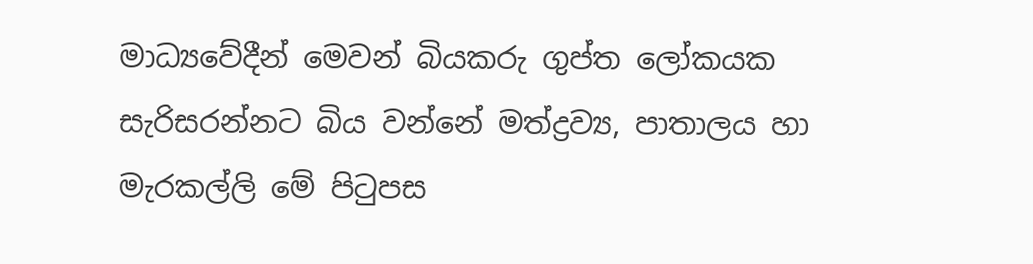මාධ්‍යවේදීන් මෙවන් බියකරු ගුප්ත ලෝකයක සැරිසරන්නට බිය වන්නේ මත්ද්‍රව්‍ය, පාතාලය හා මැරකල්ලි මේ පිටුපස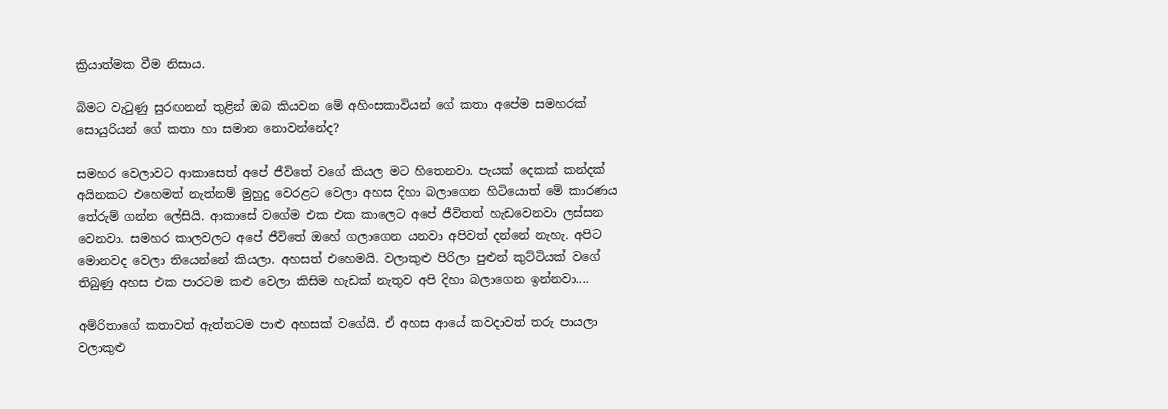ක්‍රියාත්මක වීම නිසාය.

බිමට වැටුණු සුරඟනන් තුළින් ඔබ කියවන මේ අහිංසකාවියන් ගේ කතා අපේම සමහරක් සොයුරියන් ගේ කතා හා සමාන නොවන්නේද?

සමහර වෙලාවට ආකාසෙත් අපේ ජීවිතේ වගේ කියල මට හිතෙනවා. පැයක් දෙකක් කන්දක් අයිනකට එහෙමත් නැත්නම් මුහුදු වෙරළට වෙලා අහස දිහා බලාගෙන හිටියොත් මේ කාරණය තේරුම් ගන්න ලේසියි. ආකාසේ වගේම එක එක කාලෙට අපේ ජීවිතත් හැඩවෙනවා ලස්සන වෙනවා. සමහර කාලවලට අපේ ජීවිතේ ඔහේ ගලාගෙන යනවා අපිවත් දන්නේ නැහැ. අපිට මොනවද වෙලා තියෙන්නේ කියලා. අහසත් එහෙමයි. වලාකුළු පිරිලා පුළුන් කුට්ටියක් වගේ තිබුණු අහස එක පාරටම කළු වෙලා කිසිම හැඩක් නැතුව අපි දිහා බලාගෙන ඉන්නවා....

අම්රිතාගේ කතාවත් ඇත්තටම පාළු අහසක් වගේයි. ඒ අහස ආයේ කවදාවත් තරු පායලා වලාකුළු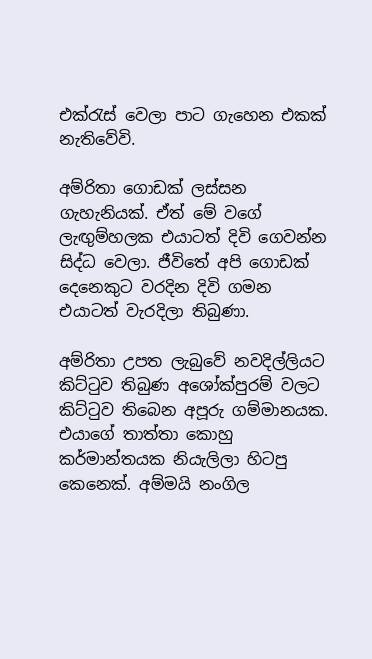එක්රැස් වෙලා පාට ගැහෙන එකක් නැතිවේවි.

අම්රිතා ගොඩක් ලස්සන ගැහැනියක්. ඒත් මේ වගේ ලැඟුම්හලක එයාටත් දිවි ගෙවන්න සිද්ධ වෙලා. ජීවිතේ අපි ගොඩක් දෙනෙකුට වරදින දිවි ගමන එයාටත් වැරදිලා තිබුණා.

අම්රිතා උපත ලැබුවේ නවදිල්ලියට කිට්ටුව තිබුණ අශෝක්පුරම් වලට කිට්ටුව තිබෙන අපූරු ගම්මානයක. එයාගේ තාත්තා කොහු කර්මාන්තයක නියැලිලා හිටපු කෙනෙක්. අම්මයි නංගිල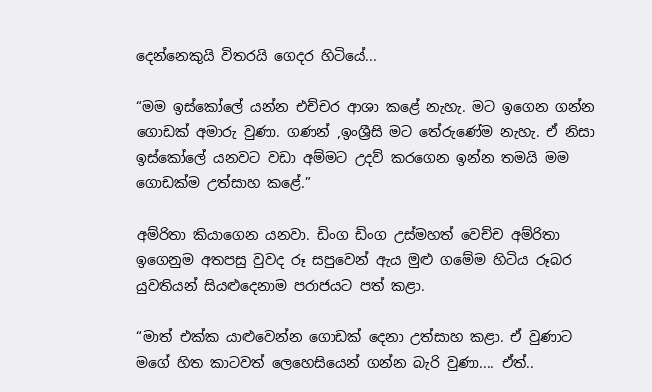දෙන්නෙකුයි විතරයි ගෙදර හිටියේ...

“මම ඉස්කෝලේ යන්න එච්චර ආශා කළේ නැහැ. මට ඉගෙන ගන්න ගොඩක් අමාරු වුණා. ගණන් ,ඉංශ්‍රීසි මට තේරුණේම නැහැ. ඒ නිසා ඉස්කෝලේ යනවට වඩා අම්මට උදව් කරගෙන ඉන්න තමයි මම ගොඩක්ම උත්සාහ කළේ.”

අම්රිතා කියාගෙන යනවා. ඩිංග ඩිංග උස්මහත් වෙච්ච අම්රිතා ඉගෙනුම අතපසු වුවද රූ සපුවෙන් ඇය මුළු ගමේම හිටිය රූබර යුවතියන් සියළුදෙනාම පරාජයට පත් කළා.

“මාත් එක්ක යාළුවෙන්න ගොඩක් දෙනා උත්සාහ කළා. ඒ වුණාට මගේ හිත කාටවත් ලෙහෙසියෙන් ගන්න බැරි වුණා.... ඒත්..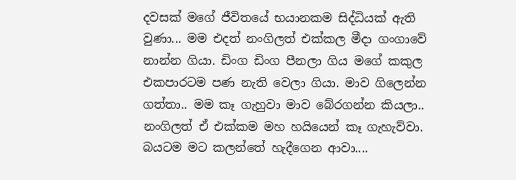දවසක් මගේ ජීවිතයේ භයානකම සිද්ධියක් ඇති වුණා... මම එදත් නංගිලත් එක්කල මීදා ගංගාවේ නාන්න ගියා. ඩිංග ඩිංග පීනලා ගිය මගේ කකුල එකපාරටම පණ නැති වෙලා ගියා. මාව ගිලෙන්න ගත්තා.. මම කෑ ගැහුවා මාව බේරගන්න කියලා.. නංගිලත් ඒ එක්කම මහ හයියෙන් කෑ ගැහැව්වා. බයටම මට කලන්තේ හැදීගෙන ආවා....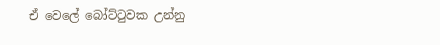ඒ වෙලේ බෝට්ටුවක උන්නු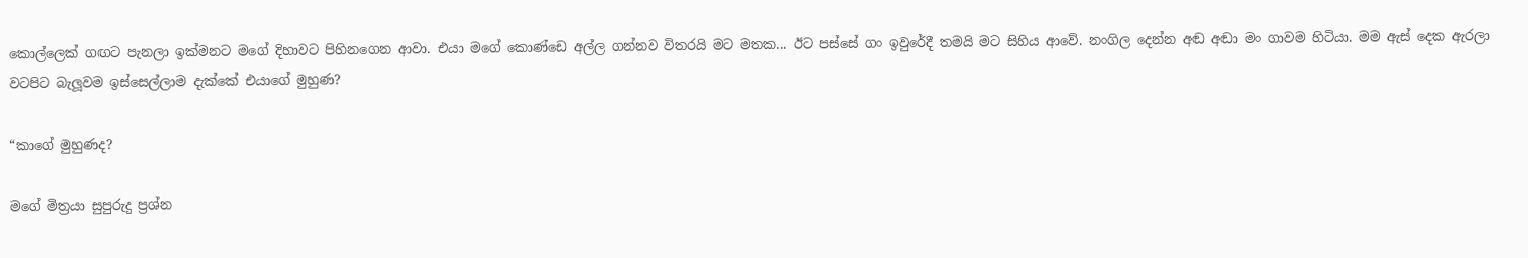කොල්ලෙක් ගඟට පැනලා ඉක්මනට මගේ දිහාවට පිහිනගෙන ආවා. එයා මගේ කොණ්ඩෙ අල්ල ගන්නව විතරයි මට මතක... ඊට පස්සේ ගං ඉවුරේදී තමයි මට සිහිය ආවේ. නංගිල දෙන්න අඬ අඬා මං ගාවම හිටියා. මම ඇස් දෙක ඇරලා වටපිට බැලූවම ඉස්සෙල්ලාම දැක්කේ එයාගේ මුහුණ?

“කාගේ මුහුණද?

මගේ මිත්‍රයා සුපුරුදු ප්‍රශ්න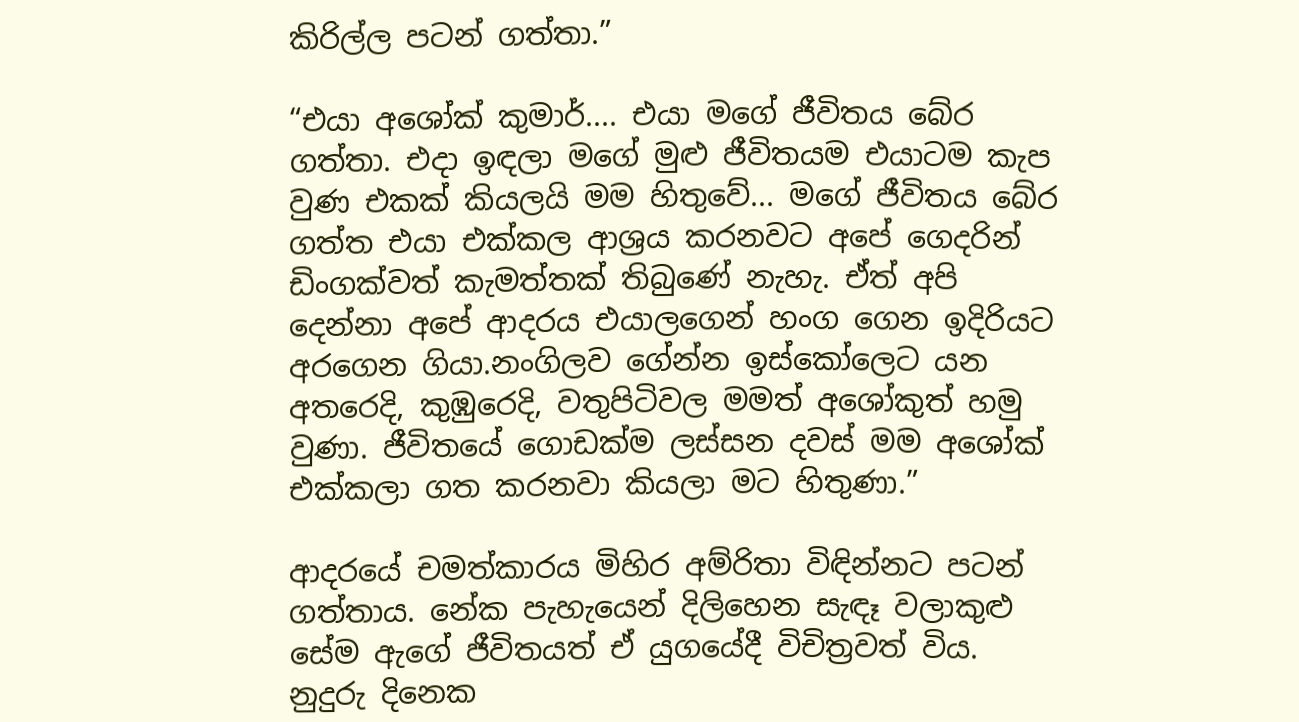කිරිල්ල පටන් ගත්තා.”

“එයා අශෝක් කුමාර්.... එයා මගේ ජීවිතය බේර ගත්තා. එදා ඉඳලා මගේ මුළු ජීවිතයම එයාටම කැප වුණ එකක් කියලයි මම හිතුවේ... මගේ ජීවිතය බේර ගත්ත එයා එක්කල ආශ්‍රය කරනවට අපේ ගෙදරින් ඩිංගක්වත් කැමත්තක් තිබුණේ නැහැ. ඒත් අපි දෙන්නා අපේ ආදරය එයාලගෙන් හංග ගෙන ඉදිරියට අරගෙන ගියා.නංගිලව ගේන්න ඉස්කෝලෙට යන අතරෙදි, කුඹුරෙදි, වතුපිටිවල මමත් අශෝකුත් හමු වුණා. ජීවිතයේ ගොඩක්ම ලස්සන දවස් මම අශෝක් එක්කලා ගත කරනවා කියලා මට හිතුණා.”

ආදරයේ චමත්කාරය මිහිර අම්රිතා විඳින්නට පටන් ගත්තාය. නේක පැහැයෙන් දිලිහෙන සැඳෑ වලාකුළු සේම ඇගේ ජීවිතයත් ඒ යුගයේදී විචිත්‍රවත් විය. නුදුරු දිනෙක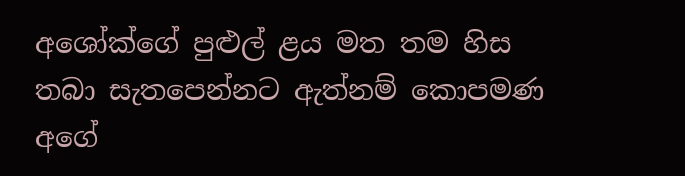අශෝක්ගේ පුළුල් ළය මත තම හිස තබා සැතපෙන්නට ඇත්නම් කොපමණ අගේ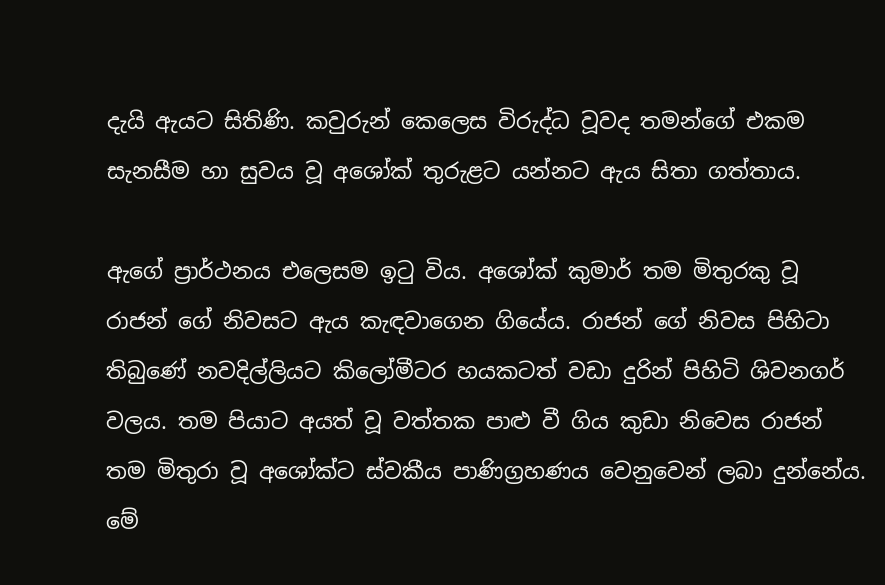දැයි ඇයට සිතිණි. කවුරුන් කෙලෙස විරුද්ධ වූවද තමන්ගේ එකම සැනසීම හා සුවය වූ අශෝක් තුරුළට යන්නට ඇය සිතා ගත්තාය.

ඇගේ ප්‍රාර්ථනය එලෙසම ඉටු විය. අශෝක් කුමාර් තම මිතුරකු වූ රාජන් ගේ නිවසට ඇය කැඳවාගෙන ගියේය. රාජන් ගේ නිවස පිහිටා තිබුණේ නවදිල්ලියට කිලෝමීටර හයකටත් වඩා දුරින් පිහිටි ශිවනගර් වලය. තම පියාට අයත් වූ වත්තක පාළු වී ගිය කුඩා නිවෙස රාජන් තම මිතුරා වූ අශෝක්ට ස්වකීය පාණිග්‍රහණය වෙනුවෙන් ලබා දුන්නේය. මේ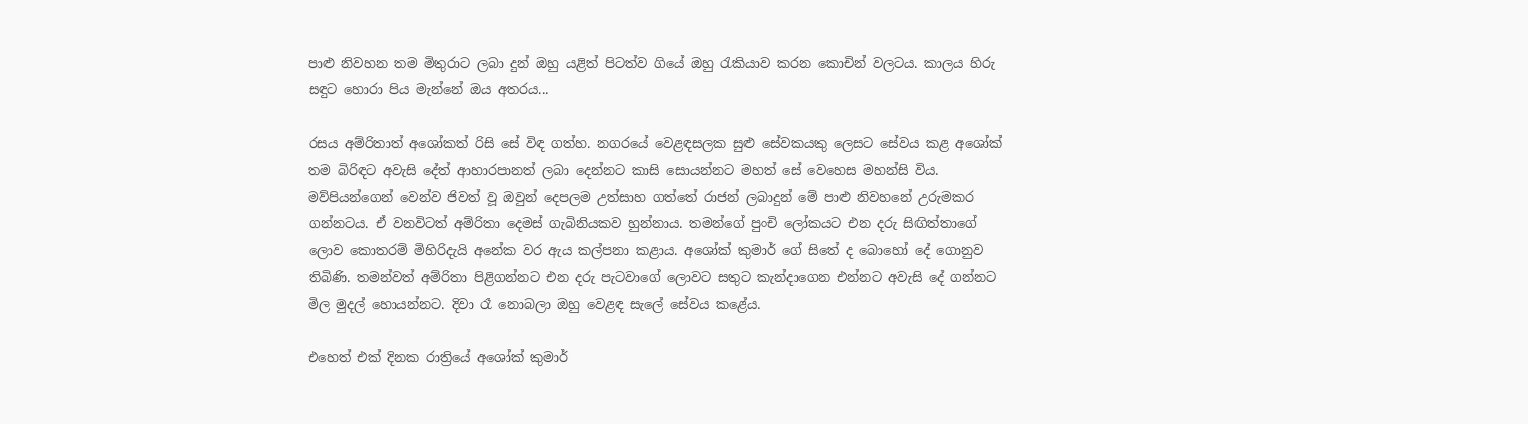පාළු නිවහන තම මිතුරාට ලබා දුන් ඔහු යළිත් පිටත්ව ගියේ ඔහු රැකියාව කරන කොචින් වලටය. කාලය හිරු සඳුට හොරා පිය මැන්නේ ඔය අතරය...

රසය අම්රිතාත් අශෝකත් රිසි සේ විඳ ගත්හ. නගරයේ වෙළඳසලක සුළු සේවකයකු ලෙසට සේවය කළ අශෝක් තම බිරිඳට අවැසි දේත් ආහාරපානත් ලබා දෙන්නට කාසි සොයන්නට මහත් සේ වෙහෙස මහන්සි විය. මව්පියන්ගෙන් වෙන්ව ජිවත් වූ ඔවුන් දෙපලම උත්සාහ ගත්තේ රාජන් ලබාදුන් මේ පාළු නිවහනේ උරුමකර ගන්නටය. ඒ වනවිටත් අම්රිතා දෙමස් ගැබිනියකව හුන්නාය. තමන්ගේ පුංචි ලෝකයට එන දරු සිඟිත්තාගේ ලොව කොතරම් මිහිරිදැයි අනේක වර ඇය කල්පනා කළාය. අශෝක් කුමාර් ගේ සිතේ ද බොහෝ දේ ගොනුව තිබිණි. තමන්වත් අම්රිතා පිළිගන්නට එන දරු පැටවාගේ ලොවට සතුට කැන්දාගෙන එන්නට අවැසි දේ ගන්නට මිල මුදල් හොයන්නට. දිවා රෑ නොබලා ඔහු වෙළඳ සැලේ සේවය කළේය.

එහෙත් එක් දිනක රාත්‍රියේ අශෝක් කුමාර්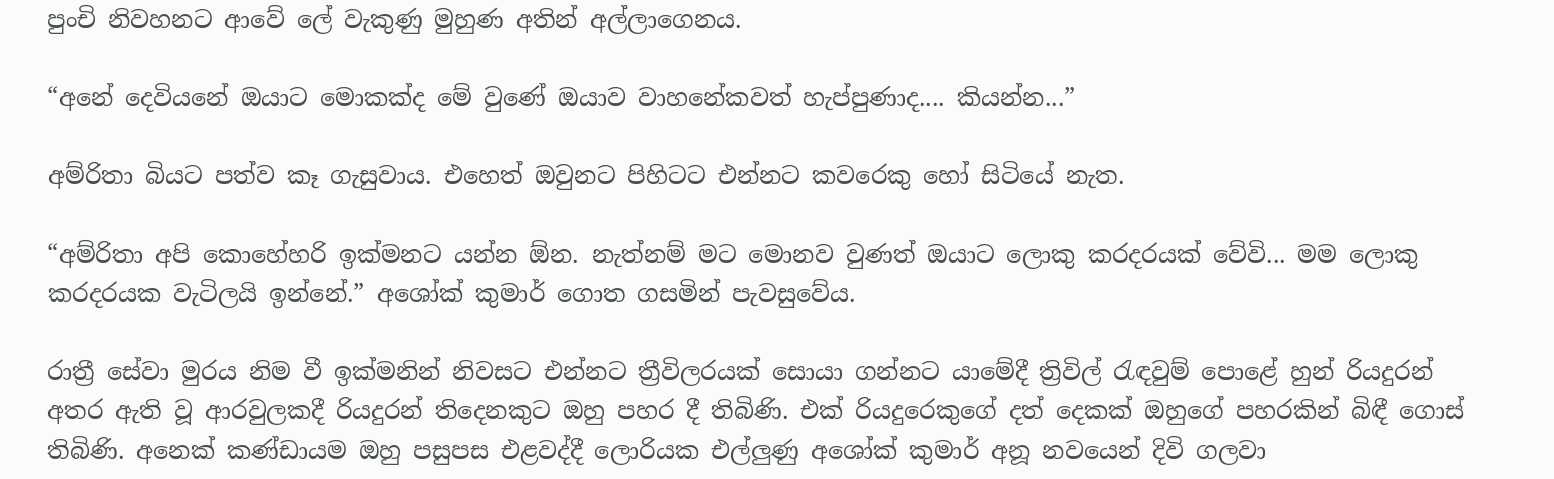පුංචි නිවහනට ආවේ ලේ වැකුණු මුහුණ අතින් අල්ලාගෙනය.

“අනේ දෙවියනේ ඔයාට මොකක්ද මේ වුණේ ඔයාව වාහනේකවත් හැප්පුණාද.... කියන්න...”

අම්රිතා බියට පත්ව කෑ ගැසුවාය. එහෙත් ඔවුනට පිහිටට එන්නට කවරෙකු හෝ සිටියේ නැත.

“අම්රිතා අපි කොහේහරි ඉක්මනට යන්න ඕන. නැත්නම් මට මොනව වුණත් ඔයාට ලොකු කරදරයක් වේවි... මම ලොකු කරදරයක වැටිලයි ඉන්නේ.” අශෝක් කුමාර් ගොත ගසමින් පැවසුවේය.

රාත්‍රී සේවා මුරය නිම වී ඉක්මනින් නිවසට එන්නට ත්‍රීවිලරයක් සොයා ගන්නට යාමේදී ත්‍රිවිල් රැඳවුම් පොළේ හුන් රියදුරන් අතර ඇති වූ ආරවුලකදී රියදුරන් තිදෙනකුට ඔහු පහර දී තිබිණි. එක් රියදුරෙකුගේ දත් දෙකක් ඔහුගේ පහරකින් බිඳී ගොස් තිබිණි. අනෙක් කණ්ඩායම ඔහු පසුපස එළවද්දී ලොරියක එල්ලුණු අශෝක් කුමාර් අනූ නවයෙන් දිවි ගලවා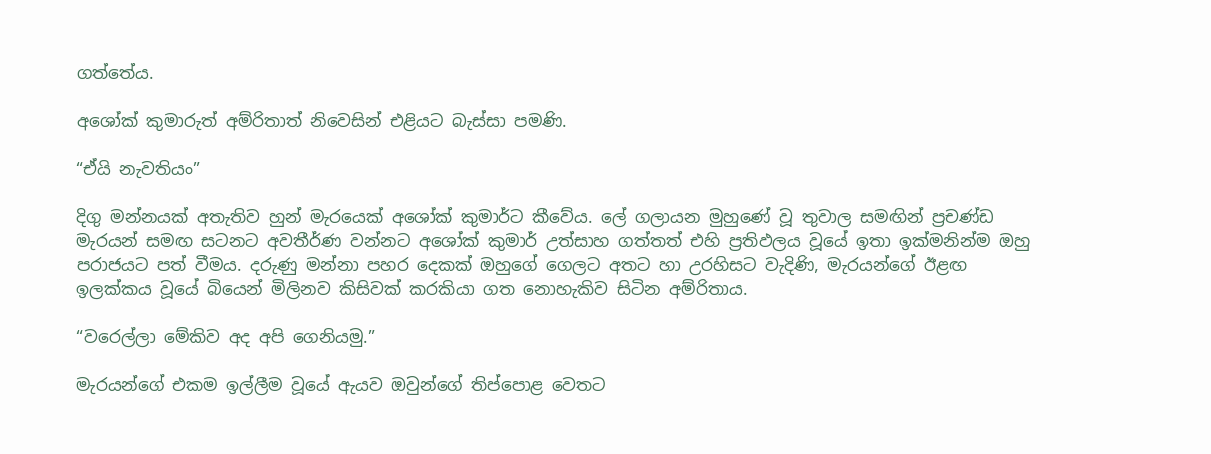ගත්තේය.

අශෝක් කුමාරුත් අම්රිතාත් නිවෙසින් එළියට බැස්සා පමණි.

“ඒයි නැවතියං”

දිගු මන්නයක් අතැතිව හුන් මැරයෙක් අශෝක් කුමාර්ට කීවේය. ලේ ගලායන මුහුණේ වූ තුවාල සමඟින් ප්‍රචණ්ඩ මැරයන් සමඟ සටනට අවතීර්ණ වන්නට අශෝක් කුමාර් උත්සාහ ගත්තත් එහි ප්‍රතිඵලය වූයේ ඉතා ඉක්මනින්ම ඔහු පරාජයට පත් වීමය. දරුණු මන්නා පහර දෙකක් ඔහුගේ ගෙලට අතට හා උරහිසට වැදිණි, මැරයන්ගේ ඊළඟ ඉලක්කය වූයේ බියෙන් මිලිනව කිසිවක් කරකියා ගත නොහැකිව සිටින අම්රිතාය.

“වරෙල්ලා මේකිව අද අපි ගෙනියමු.”

මැරයන්ගේ එකම ඉල්ලීම වූයේ ඇයව ඔවුන්ගේ තිප්පොළ වෙතට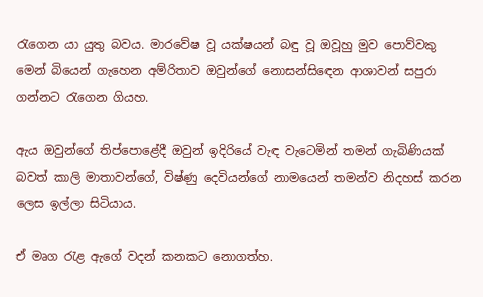රැගෙන යා යුතු බවය. මාරවේෂ වූ යක්ෂයන් බඳු වූ ඔවූහු මුව පොව්වකු මෙන් බියෙන් ගැහෙන අම්රිතාව ඔවුන්ගේ නොසන්සිඳෙන ආශාවන් සපුරා ගන්නට රැගෙන ගියහ.

ඇය ඔවුන්ගේ තිප්පොළේදී ඔවුන් ඉදිරියේ වැඳ වැටෙමින් තමන් ගැබිණියක් බවත් කාලි මාතාවන්ගේ, විෂ්ණු දෙවියන්ගේ නාමයෙන් තමන්ව නිදහස් කරන ලෙස ඉල්ලා සිටියාය.

ඒ මෘග රැළ ඇගේ වදන් කනකට නොගත්හ.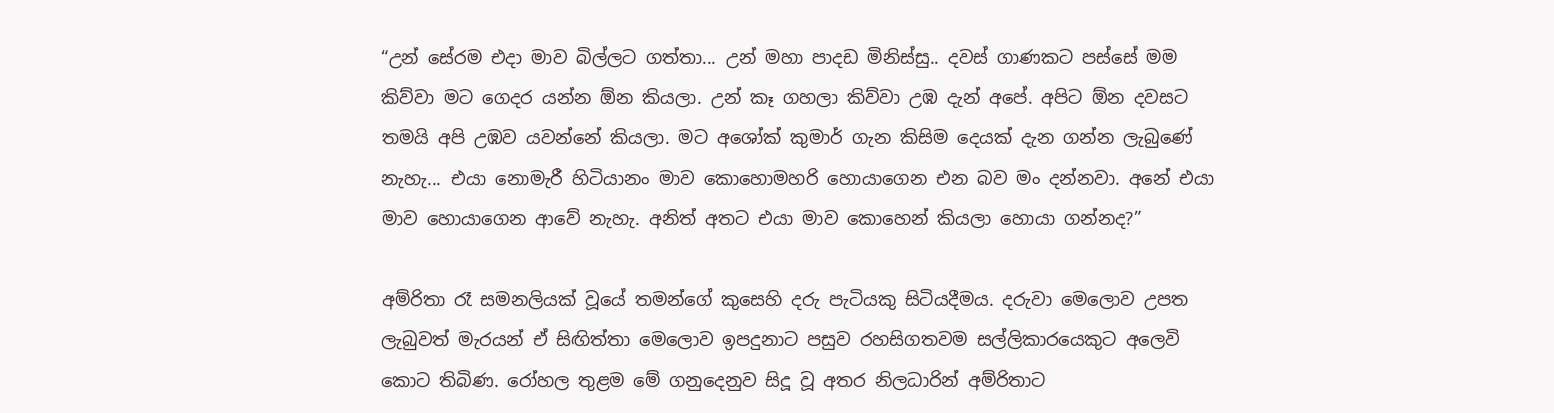“උන් සේරම එදා මාව බිල්ලට ගත්තා... උන් මහා පාදඩ මිනිස්සු.. දවස් ගාණකට පස්සේ මම කිව්වා මට ගෙදර යන්න ඕන කියලා. උන් කෑ ගහලා කිව්වා උඹ දැන් අපේ. අපිට ඕන දවසට තමයි අපි උඹව යවන්නේ කියලා. මට අශෝක් කුමාර් ගැන කිසිම දෙයක් දැන ගන්න ලැබුණේ නැහැ... එයා නොමැරී හිටියානං මාව කොහොමහරි හොයාගෙන එන බව මං දන්නවා. අනේ එයා මාව හොයාගෙන ආවේ නැහැ. අනිත් අතට එයා මාව කොහෙන් කියලා හොයා ගන්නද?”

අම්රිතා රෑ සමනලියක් වූයේ තමන්ගේ කුසෙහි දරු පැටියකු සිටියදීමය. දරුවා මෙලොව උපත ලැබුවත් මැරයන් ඒ සිඟිත්තා මෙලොව ඉපදුනාට පසුව රහසිගතවම සල්ලිකාරයෙකුට අලෙවි කොට තිබිණ. රෝහල තුළම මේ ගනුදෙනුව සිදූ වූ අතර නිලධාරින් අම්රිතාට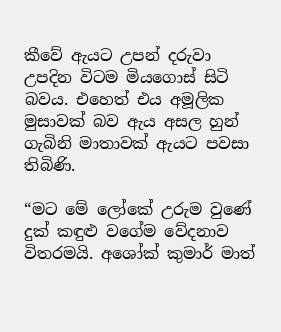කීවේ ඇයට උපන් දරුවා උපදින විටම මියගොස් සිටි බවය. එහෙත් එය අමූලික මුසාවක් බව ඇය අසල හුන් ගැබිනි මාතාවක් ඇයට පවසා තිබිණි.

“මට මේ ලෝකේ උරුම වුණේ දුක් කඳුළු වගේම වේදනාව විතරමයි. අශෝක් කුමාර් මාත්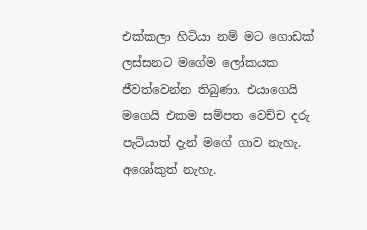එක්කලා හිටියා නම් මට ගොඩක් ලස්සනට මගේම ලෝකයක ජීවත්වෙන්න තිබුණා. එයාගෙයි මගෙයි එකම සම්පත වෙච්ච දරු පැටියාත් දැන් මගේ ගාව නැහැ. අශෝකුත් නැහැ.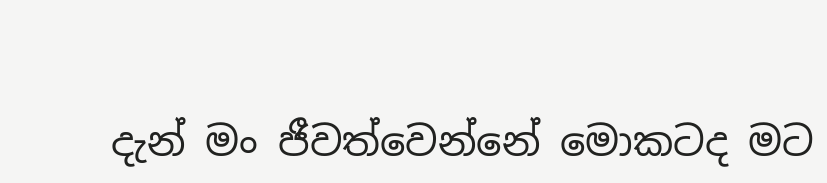දැන් මං ජීවත්වෙන්නේ මොකටද මට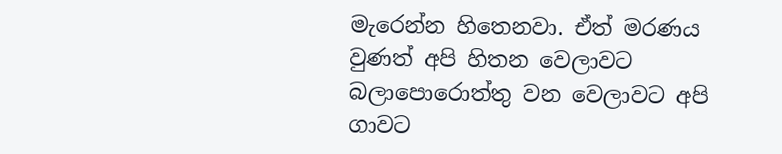මැරෙන්න හිතෙනවා. ඒත් මරණය වුණත් අපි හිතන වෙලාවට බලාපොරොත්තු වන වෙලාවට අපි ගාවට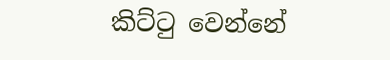කිට්ටු වෙන්නේ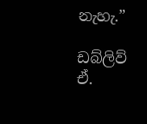නැහැ.”

ඩබ්ලිව් ඒ.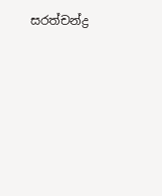සරත්චන්ද්‍ර